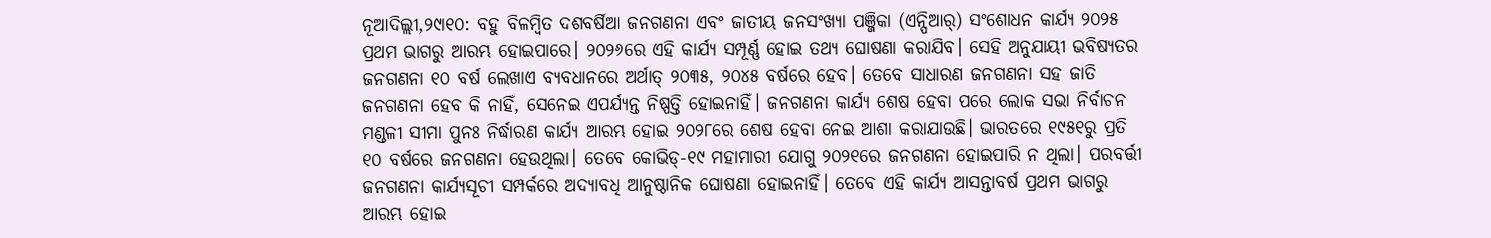ନୂଆଦିଲ୍ଲୀ,୨୯ା୧୦: ବହୁ ବିଳମ୍ବିତ ଦଶବର୍ଷିଆ ଜନଗଣନା ଏବଂ ଜାତୀୟ ଜନସଂଖ୍ୟା ପଞ୍ଜିକା (ଏନ୍ପିଆର୍) ସଂଶୋଧନ କାର୍ଯ୍ୟ ୨୦୨୫ ପ୍ରଥମ ଭାଗରୁ ଆରମ୍ଭ ହୋଇପାରେ। ୨୦୨୬ରେ ଏହି କାର୍ଯ୍ୟ ସମ୍ପୂର୍ଣ୍ଣ ହୋଇ ତଥ୍ୟ ଘୋଷଣା କରାଯିବ। ସେହି ଅନୁଯାୟୀ ଭବିଷ୍ୟତର ଜନଗଣନା ୧୦ ବର୍ଷ ଲେଖାଏ ବ୍ୟବଧାନରେ ଅର୍ଥାତ୍ ୨୦୩୫, ୨୦୪୫ ବର୍ଷରେ ହେବ। ତେବେ ସାଧାରଣ ଜନଗଣନା ସହ ଜାତି ଜନଗଣନା ହେବ କି ନାହିଁ, ସେନେଇ ଏପର୍ଯ୍ୟନ୍ତ ନିଷ୍ପତ୍ତି ହୋଇନାହିଁ। ଜନଗଣନା କାର୍ଯ୍ୟ ଶେଷ ହେବା ପରେ ଲୋକ ସଭା ନିର୍ବାଚନ ମଣ୍ଡଳୀ ସୀମା ପୁନଃ ନିର୍ଦ୍ଧାରଣ କାର୍ଯ୍ୟ ଆରମ୍ଭ ହୋଇ ୨୦୨୮ରେ ଶେଷ ହେବା ନେଇ ଆଶା କରାଯାଉଛି। ଭାରତରେ ୧୯୫୧ରୁ ପ୍ରତି ୧୦ ବର୍ଷରେ ଜନଗଣନା ହେଉଥିଲା। ତେବେ କୋଭିଡ୍-୧୯ ମହାମାରୀ ଯୋଗୁ ୨୦୨୧ରେ ଜନଗଣନା ହୋଇପାରି ନ ଥିଲା। ପରବର୍ତ୍ତୀ ଜନଗଣନା କାର୍ଯ୍ୟସୂଚୀ ସମ୍ପର୍କରେ ଅଦ୍ୟାବଧି ଆନୁଷ୍ଠାନିକ ଘୋଷଣା ହୋଇନାହିଁ। ତେବେ ଏହି କାର୍ଯ୍ୟ ଆସନ୍ତାବର୍ଷ ପ୍ରଥମ ଭାଗରୁ ଆରମ୍ଭ ହୋଇ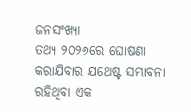ଜନସଂଖ୍ୟା
ତଥ୍ୟ ୨୦୨୬ରେ ଘୋଷଣା କରାଯିବାର ଯଥେଷ୍ଟ ସମ୍ଭାବନା ରହିଥିବା ଏକ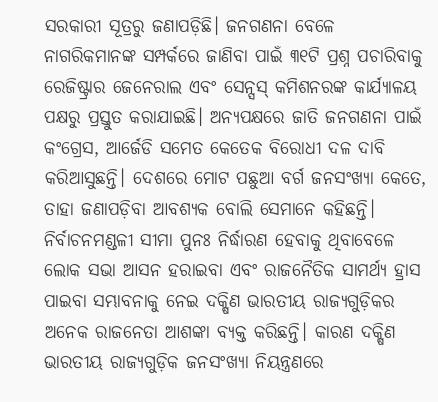ସରକାରୀ ସୂତ୍ରରୁ ଜଣାପଡ଼ିଛି। ଜନଗଣନା ବେଳେ ନାଗରିକମାନଙ୍କ ସମ୍ପର୍କରେ ଜାଣିବା ପାଇଁ ୩୧ଟି ପ୍ରଶ୍ନ ପଚାରିବାକୁ ରେଜିଷ୍ଟ୍ରାର ଜେନେରାଲ ଏବଂ ସେନ୍ସସ୍ କମିଶନରଙ୍କ କାର୍ଯ୍ୟାଳୟ ପକ୍ଷରୁ ପ୍ରସ୍ତୁତ କରାଯାଇଛି। ଅନ୍ୟପକ୍ଷରେ ଜାତି ଜନଗଣନା ପାଇଁ କଂଗ୍ରେସ, ଆର୍ଜେଡି ସମେତ କେତେକ ବିରୋଧୀ ଦଳ ଦାବି କରିଆସୁଛନ୍ତି। ଦେଶରେ ମୋଟ ପଛୁଆ ବର୍ଗ ଜନସଂଖ୍ୟା କେତେ, ତାହା ଜଣାପଡ଼ିବା ଆବଶ୍ୟକ ବୋଲି ସେମାନେ କହିଛନ୍ତି।
ନିର୍ବାଚନମଣ୍ଡଳୀ ସୀମା ପୁନଃ ନିର୍ଦ୍ଧାରଣ ହେବାକୁ ଥିବାବେଳେ ଲୋକ ସଭା ଆସନ ହରାଇବା ଏବଂ ରାଜନୈତିକ ସାମର୍ଥ୍ୟ ହ୍ରାସ ପାଇବା ସମ୍ଭାବନାକୁ ନେଇ ଦକ୍ଷିଣ ଭାରତୀୟ ରାଜ୍ୟଗୁଡ଼ିକର ଅନେକ ରାଜନେତା ଆଶଙ୍କା ବ୍ୟକ୍ତ କରିଛନ୍ତି। କାରଣ ଦକ୍ଷିଣ ଭାରତୀୟ ରାଜ୍ୟଗୁଡ଼ିକ ଜନସଂଖ୍ୟା ନିୟନ୍ତ୍ରଣରେ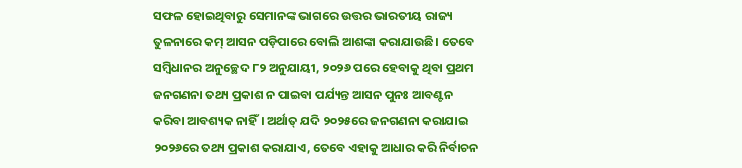ସଫଳ ହୋଇଥିବାରୁ ସେମାନଙ୍କ ଭାଗରେ ଉତ୍ତର ଭାରତୀୟ ରାଜ୍ୟ ତୁଳନାରେ କମ୍ ଆସନ ପଡ଼ିପାରେ ବୋଲି ଆଶଙ୍କା କରାଯାଉଛି। ତେବେ ସମ୍ବିଧାନର ଅନୁଚ୍ଛେଦ ୮୨ ଅନୁଯାୟୀ, ୨୦୨୬ ପରେ ହେବାକୁ ଥିବା ପ୍ରଥମ ଜନଗଣନା ତଥ୍ୟ ପ୍ରକାଶ ନ ପାଇବା ପର୍ଯ୍ୟନ୍ତ ଆସନ ପୁନଃ ଆବଣ୍ଟନ କରିବା ଆବଶ୍ୟକ ନାହିଁ। ଅର୍ଥାତ୍ ଯଦି ୨୦୨୫ରେ ଜନଗଣନା କରାଯାଇ ୨୦୨୬ରେ ତଥ୍ୟ ପ୍ରକାଶ କରାଯାଏ, ତେବେ ଏହାକୁ ଆଧାର କରି ନିର୍ବାଚନ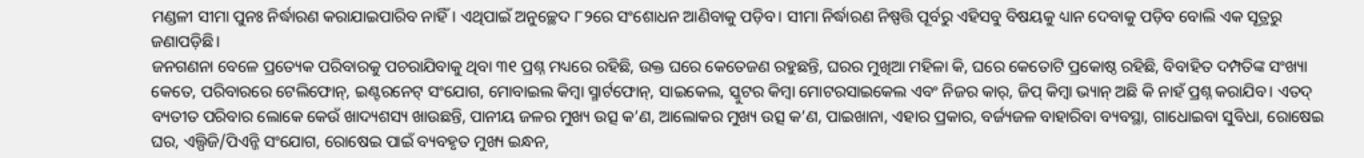ମଣ୍ଡଳୀ ସୀମା ପୁନଃ ନିର୍ଦ୍ଧାରଣ କରାଯାଇପାରିବ ନାହିଁ। ଏଥିପାଇଁ ଅନୁଚ୍ଛେଦ ୮୨ରେ ସଂଶୋଧନ ଆଣିବାକୁ ପଡ଼ିବ। ସୀମା ନିର୍ଦ୍ଧାରଣ ନିଷ୍ପତ୍ତି ପୂର୍ବରୁ ଏହିସବୁ ବିଷୟକୁ ଧ୍ୟାନ ଦେବାକୁ ପଡ଼ିବ ବୋଲି ଏକ ସୂତ୍ରରୁ ଜଣାପଡ଼ିଛି।
ଜନଗଣନା ବେଳେ ପ୍ରତ୍ୟେକ ପରିବାରକୁ ପଚରାଯିବାକୁ ଥିବା ୩୧ ପ୍ରଶ୍ନ ମଧ୍ୟରେ ରହିଛି, ଉକ୍ତ ଘରେ କେତେଜଣ ରହୁଛନ୍ତି, ଘରର ମୁଖିଆ ମହିଳା କି, ଘରେ କେତୋଟି ପ୍ରକୋଷ୍ଠ ରହିଛି, ବିବାହିତ ଦମ୍ପତିଙ୍କ ସଂଖ୍ୟା କେତେ, ପରିବାରରେ ଟେଲିଫୋନ୍, ଇଣ୍ଟରନେଟ୍ ସଂଯୋଗ, ମୋବାଇଲ କିମ୍ବା ସ୍ମାର୍ଟଫୋନ୍, ସାଇକେଲ, ସ୍କୁଟର କିମ୍ବା ମୋଟରସାଇକେଲ ଏବଂ ନିଜର କାର୍, ଜିପ୍ କିମ୍ବା ଭ୍ୟାନ୍ ଅଛି କି ନାହଁ ପ୍ରଶ୍ନ କରାଯିବ। ଏତଦ୍ ବ୍ୟତୀତ ପରିବାର ଲୋକେ କେଉଁ ଖାଦ୍ୟଶସ୍ୟ ଖାଉଛନ୍ତି, ପାନୀୟ ଜଳର ମୁଖ୍ୟ ଉତ୍ସ କ’ଣ, ଆଲୋକର ମୁଖ୍ୟ ଉତ୍ସ କ’ଣ, ପାଇଖାନା, ଏହାର ପ୍ରକାର, ବର୍ଜ୍ୟଜଳ ବାହାରିବା ବ୍ୟବସ୍ଥା, ଗାଧୋଇବା ସୁବିଧା, ରୋଷେଇ ଘର, ଏଲ୍ପିଜି/ପିଏନ୍ଜି ସଂଯୋଗ, ରୋଷେଇ ପାଇଁ ବ୍ୟବହୃତ ମୁଖ୍ୟ ଇନ୍ଧନ,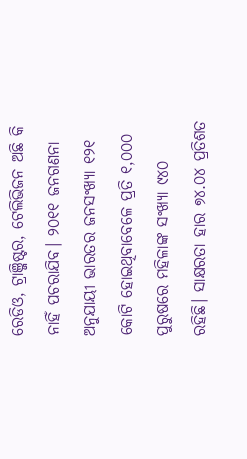ରେଡିଓ, ଟ୍ରାଞ୍ଜିଷ୍ଟର, ଟେଲିଭିଜନ ଅଛି କି ନାହିଁ ପଚରାଯିବ। ୨୦୧୧ ଜନଗଣନା ଅନୁଯାୟୀ ଭାରତର ଜନସଂଖ୍ୟା ୧୨୧ କୋଟି ହୋଇଥିବାବେଳେ ପ୍ରତି ୧,୦୦୦ ପୁରୁଷରେ ମହିଳାଙ୍କ ସଂଖ୍ୟା ୯୪୦ ରହିଛି। ସାକ୍ଷରତା ହାର ୭୪.୦୪ ପ୍ରତିଶତ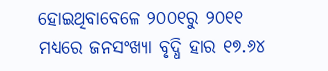ହୋଇଥିବାବେଳେ ୨୦୦୧ରୁ ୨୦୧୧ ମଧ୍ୟରେ ଜନସଂଖ୍ୟା ବୃଦ୍ଧି ହାର ୧୭.୬୪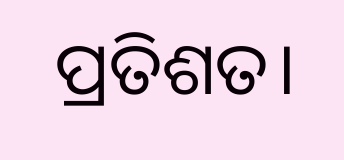ପ୍ରତିଶତ।